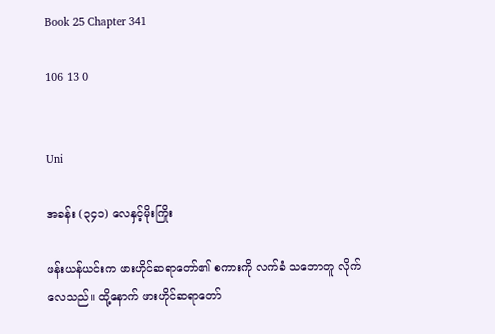Book 25 Chapter 341

106 13 0


Uni

အခန်း (၃၄၁) လေနှင့်မိုးကြိုး

ဖန်းယန်ယင်းက ဖားဟိုင်ဆရာတော်၏ စကားကို လက်ခံ သဘောတူ လိုက်လေသည်။ ထို့နောက် ဖားဟိုင်ဆရာတော်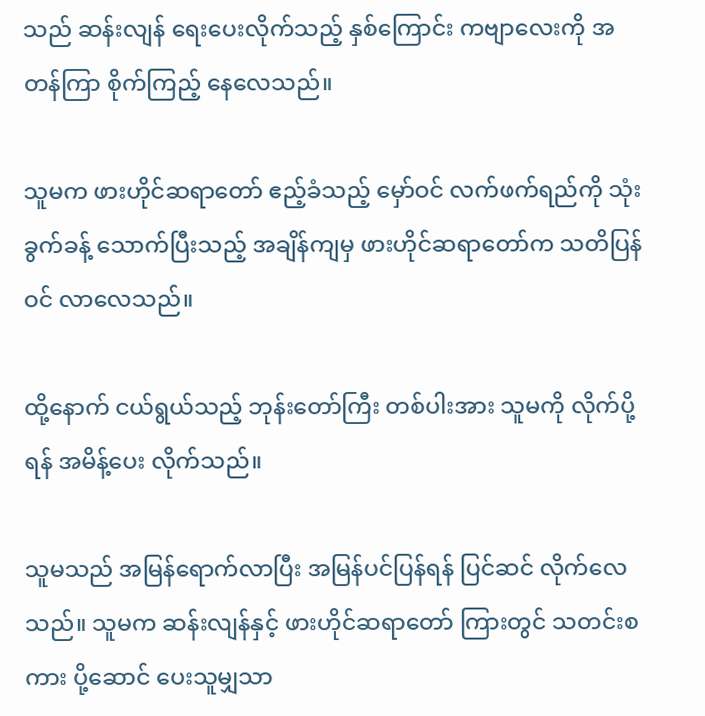သည် ဆန်းလျန် ရေးပေးလိုက်သည့် နှစ်ကြောင်း ကဗျာလေးကို အတန်ကြာ စိုက်ကြည့် နေလေသည်။

သူမက ဖားဟိုင်ဆရာတော် ဧည့်ခံသည့် မှော်ဝင် လက်ဖက်ရည်ကို သုံးခွက်ခန့် သောက်ပြီးသည့် အချိန်ကျမှ ဖားဟိုင်ဆရာတော်က သတိပြန်ဝင် လာလေသည်။

ထို့နောက် ငယ်ရွယ်သည့် ဘုန်းတော်ကြီး တစ်ပါးအား သူမကို လိုက်ပို့ရန် အမိန့်ပေး လိုက်သည်။

သူမသည် အမြန်ရောက်လာပြီး အမြန်ပင်ပြန်ရန် ပြင်ဆင် လိုက်လေသည်။ သူမက ဆန်းလျန်နှင့် ဖားဟိုင်ဆရာတော် ကြားတွင် သတင်းစကား ပို့ဆောင် ပေးသူမျှသာ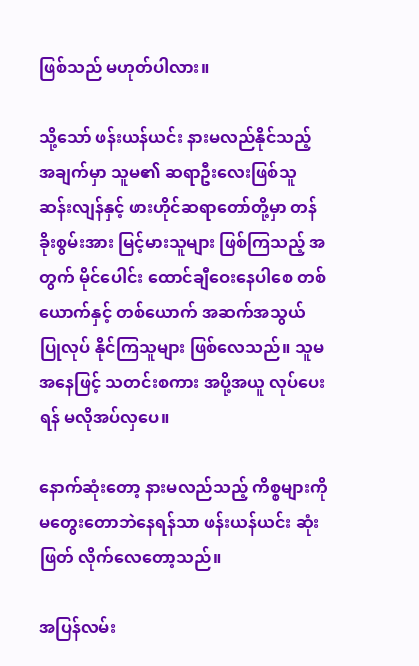ဖြစ်သည် မဟုတ်ပါလား။

သို့သော် ဖန်းယန်ယင်း နားမလည်နိုင်သည့် အချက်မှာ သူမ၏ ဆရာဦးလေးဖြစ်သူ ဆန်းလျန်နှင့် ဖားဟိုင်ဆရာတော်တို့မှာ တန်ခိုးစွမ်းအား မြင့်မားသူများ ဖြစ်ကြသည့် အတွက် မိုင်ပေါင်း ထောင်ချီဝေးနေပါစေ တစ်ယောက်နှင့် တစ်ယောက် အဆက်အသွယ် ပြုလုပ် နိုင်ကြသူများ ဖြစ်လေသည်။ သူမအနေဖြင့် သတင်းစကား အပို့အယူ လုပ်ပေးရန် မလိုအပ်လှပေ။

နောက်ဆုံးတော့ နားမလည်သည့် ကိစ္စများကို မတွေးတောဘဲနေရန်သာ ဖန်းယန်ယင်း ဆုံးဖြတ် လိုက်လေတော့သည်။

အပြန်လမ်း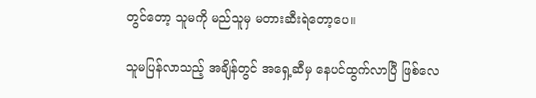တွင်တော့ သူမကို မည်သူမှ မတားဆီးရဲတော့ပေ။

သူမပြန်လာသည့် အချိန်တွင် အရှေ့ဆီမှ နေပင်ထွက်လာပြီ ဖြစ်လေ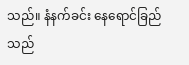သည်။ နံနက်ခင်း နေရောင်ခြည်သည်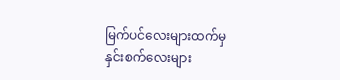မြက်ပင်လေးများထက်မှ နှင်းစက်လေးများ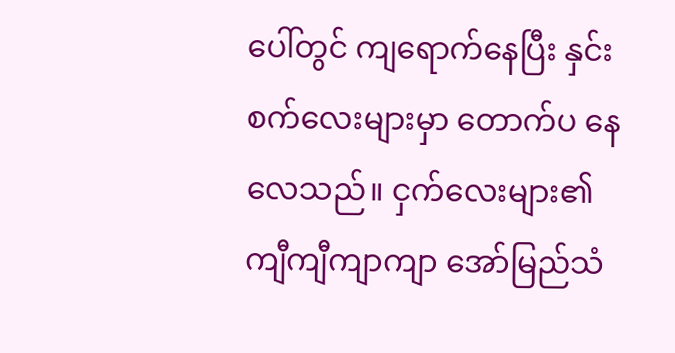ပေါ်တွင် ကျရောက်နေပြီး နှင်းစက်လေးများမှာ တောက်ပ နေလေသည်။ ငှက်လေးများ၏ ကျီကျီကျာကျာ အော်မြည်သံ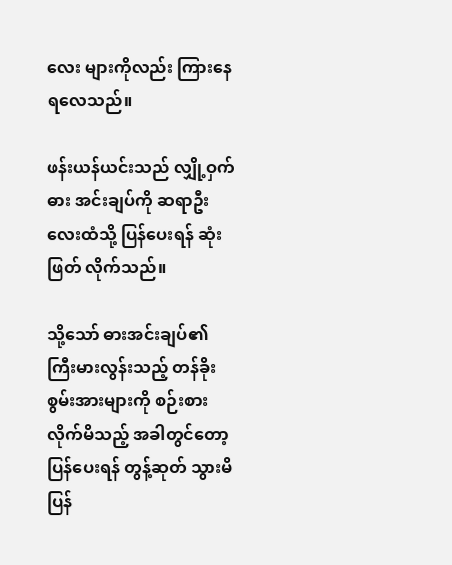လေး များကိုလည်း ကြားနေ ရလေသည်။

ဖန်းယန်ယင်းသည် လျှို့ဝှက်ဓား အင်းချပ်ကို ဆရာဦးလေးထံသို့ ပြန်ပေးရန် ဆုံးဖြတ် လိုက်သည်။

သို့သော် ဓားအင်းချပ်၏ ကြီးမားလွန်းသည့် တန်ခိုးစွမ်းအားများကို စဉ်းစားလိုက်မိသည့် အခါတွင်တော့ ပြန်ပေးရန် တွန့်ဆုတ် သွားမိ ပြန်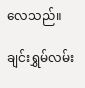လေသည်။

ချင်းရွှမ်လမ်း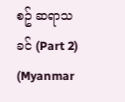စဥ် ဆရာသခင် (Part 2) (Myanmar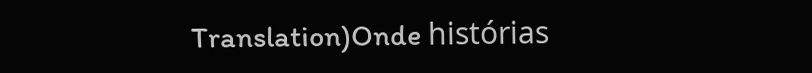Translation)Onde histórias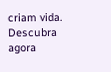criam vida. Descubra agora